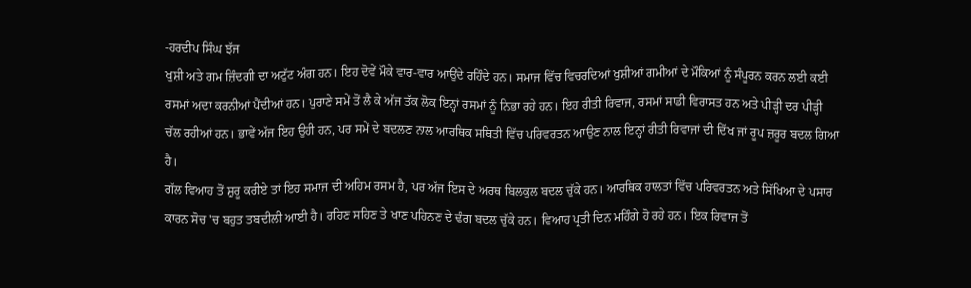-ਹਰਦੀਪ ਸਿੰਘ ਝੱਜ
ਖੁਸ਼ੀ ਅਤੇ ਗਮ ਜ਼ਿੰਦਗੀ ਦਾ ਅਟੁੱਟ ਅੰਗ ਹਨ। ਇਹ ਦੋਵੇਂ ਮੌਕੇ ਵਾਰ-ਵਾਰ ਆਉਂਦੇ ਰਹਿੰਦੇ ਹਨ। ਸਮਾਜ ਵਿੱਚ ਵਿਚਰਦਿਆਂ ਖੁਸ਼ੀਆਂ ਗਮੀਆਂ ਦੇ ਮੌਕਿਆਂ ਨੂੰ ਸੰਪੂਰਨ ਕਰਨ ਲਈ ਕਈ ਰਸਮਾਂ ਅਦਾ ਕਰਨੀਆਂ ਪੈਂਦੀਆਂ ਹਨ। ਪੁਰਾਣੇ ਸਮੇਂ ਤੋਂ ਲੈ ਕੇ ਅੱਜ ਤੱਕ ਲੋਕ ਇਨ੍ਹਾਂ ਰਸਮਾਂ ਨੂੰ ਨਿਭਾ ਰਹੇ ਹਨ। ਇਹ ਰੀਤੀ ਰਿਵਾਜ, ਰਸਮਾਂ ਸਾਡੀ ਵਿਰਾਸਤ ਹਨ ਅਤੇ ਪੀੜ੍ਹੀ ਦਰ ਪੀੜ੍ਹੀ ਚੱਲ ਰਹੀਆਂ ਹਨ। ਭਾਵੇਂ ਅੱਜ ਇਹ ਉਹੀ ਹਨ, ਪਰ ਸਮੇਂ ਦੇ ਬਦਲਣ ਨਾਲ ਆਰਥਿਕ ਸਥਿਤੀ ਵਿੱਚ ਪਰਿਵਰਤਨ ਆਉਣ ਨਾਲ ਇਨ੍ਹਾਂ ਰੀਤੀ ਰਿਵਾਜਾਂ ਦੀ ਦਿੱਖ ਜਾਂ ਰੂਪ ਜ਼ਰੂਰ ਬਦਲ ਗਿਆ ਹੈ।
ਗੱਲ ਵਿਆਹ ਤੋਂ ਸ਼ੁਰੂ ਕਰੀਏ ਤਾਂ ਇਹ ਸਮਾਜ ਦੀ ਅਹਿਮ ਰਸਮ ਹੈ, ਪਰ ਅੱਜ ਇਸ ਦੇ ਅਰਥ ਬਿਲਕੁਲ ਬਦਲ ਚੁੱਕੇ ਹਨ। ਆਰਥਿਕ ਹਾਲਤਾਂ ਵਿੱਚ ਪਰਿਵਰਤਨ ਅਤੇ ਸਿੱਖਿਆ ਦੇ ਪਸਾਰ ਕਾਰਨ ਸੋਚ 'ਚ ਬਹੁਤ ਤਬਦੀਲੀ ਆਈ ਹੈ। ਰਹਿਣ ਸਹਿਣ ਤੇ ਖਾਣ ਪਹਿਨਣ ਦੇ ਢੰਗ ਬਦਲ ਚੁੱਕੇ ਹਨ। ਵਿਆਹ ਪ੍ਰਤੀ ਦਿਨ ਮਹਿੰਗੇ ਹੋ ਰਹੇ ਹਨ। ਇਕ ਰਿਵਾਜ ਤੋਂ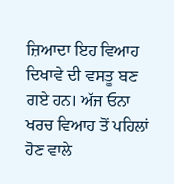ਜ਼ਿਆਦਾ ਇਹ ਵਿਆਹ ਦਿਖਾਵੇ ਦੀ ਵਸਤੂ ਬਣ ਗਏ ਹਨ। ਅੱਜ ਓਨਾ ਖਰਚ ਵਿਆਹ ਤੋਂ ਪਹਿਲਾਂ ਹੋਣ ਵਾਲੇ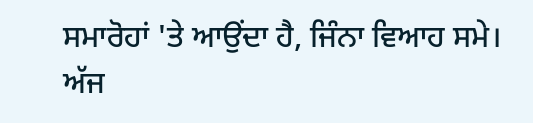ਸਮਾਰੋਹਾਂ 'ਤੇ ਆਉਂਦਾ ਹੈ, ਜਿੰਨਾ ਵਿਆਹ ਸਮੇ। ਅੱਜ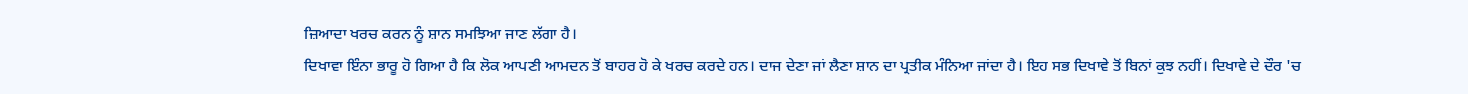ਜ਼ਿਆਦਾ ਖਰਚ ਕਰਨ ਨੂੰ ਸ਼ਾਨ ਸਮਝਿਆ ਜਾਣ ਲੱਗਾ ਹੈ।
ਦਿਖਾਵਾ ਇੰਨਾ ਭਾਰੂ ਹੋ ਗਿਆ ਹੈ ਕਿ ਲੋਕ ਆਪਣੀ ਆਮਦਨ ਤੋਂ ਬਾਹਰ ਹੋ ਕੇ ਖਰਚ ਕਰਦੇ ਹਨ। ਦਾਜ ਦੇਣਾ ਜਾਂ ਲੈਣਾ ਸ਼ਾਨ ਦਾ ਪ੍ਰਤੀਕ ਮੰਨਿਆ ਜਾਂਦਾ ਹੈ। ਇਹ ਸਭ ਦਿਖਾਵੇ ਤੋਂ ਬਿਨਾਂ ਕੁਝ ਨਹੀਂ। ਦਿਖਾਵੇ ਦੇ ਦੌਰ 'ਚ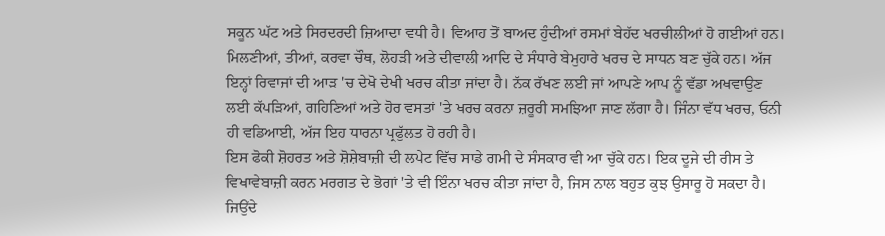ਸਕੂਨ ਘੱਟ ਅਤੇ ਸਿਰਦਰਦੀ ਜ਼ਿਆਦਾ ਵਧੀ ਹੈ। ਵਿਆਹ ਤੋਂ ਬਾਅਦ ਹੁੰਦੀਆਂ ਰਸਮਾਂ ਬੇਹੱਦ ਖਰਚੀਲੀਆਂ ਹੋ ਗਈਆਂ ਹਨ। ਮਿਲਣੀਆਂ, ਤੀਆਂ, ਕਰਵਾ ਚੌਥ, ਲੋਹੜੀ ਅਤੇ ਦੀਵਾਲੀ ਆਦਿ ਦੇ ਸੰਧਾਰੇ ਬੇਮੁਹਾਰੇ ਖਰਚ ਦੇ ਸਾਧਨ ਬਣ ਚੁੱਕੇ ਹਨ। ਅੱਜ ਇਨ੍ਹਾਂ ਰਿਵਾਜਾਂ ਦੀ ਆੜ 'ਚ ਦੇਖੋ ਦੇਖੀ ਖਰਚ ਕੀਤਾ ਜਾਂਦਾ ਹੈ। ਨੱਕ ਰੱਖਣ ਲਈ ਜਾਂ ਆਪਣੇ ਆਪ ਨੂੰ ਵੱਡਾ ਅਖਵਾਉਣ ਲਈ ਕੱਪੜਿਆਂ, ਗਹਿਣਿਆਂ ਅਤੇ ਹੋਰ ਵਸਤਾਂ 'ਤੇ ਖਰਚ ਕਰਨਾ ਜ਼ਰੂਰੀ ਸਮਝਿਆ ਜਾਣ ਲੱਗਾ ਹੈ। ਜਿੰਨਾ ਵੱਧ ਖਰਚ, ਓਨੀ ਹੀ ਵਡਿਆਈ, ਅੱਜ ਇਹ ਧਾਰਨਾ ਪ੍ਰਫੁੱਲਤ ਹੋ ਰਹੀ ਹੈ।
ਇਸ ਫੋਕੀ ਸ਼ੋਹਰਤ ਅਤੇ ਸ਼ੋਸ਼ੇਬਾਜ਼ੀ ਦੀ ਲਪੇਟ ਵਿੱਚ ਸਾਡੇ ਗਮੀ ਦੇ ਸੰਸਕਾਰ ਵੀ ਆ ਚੁੱਕੇ ਹਨ। ਇਕ ਦੂਜੇ ਦੀ ਰੀਸ ਤੇ ਵਿਖਾਵੇਬਾਜ਼ੀ ਕਰਨ ਮਰਗਤ ਦੇ ਭੋਗਾਂ 'ਤੇ ਵੀ ਇੰਨਾ ਖਰਚ ਕੀਤਾ ਜਾਂਦਾ ਹੈ, ਜਿਸ ਨਾਲ ਬਹੁਤ ਕੁਝ ਉਸਾਰੂ ਹੋ ਸਕਦਾ ਹੈ। ਜਿਉਂਦੇ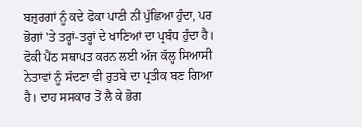ਬਜ਼ੁਰਗਾਂ ਨੂੰ ਕਦੇ ਫੋਕਾ ਪਾਣੀ ਨੀਂ ਪੁੱਛਿਆ ਹੁੰਦਾ, ਪਰ ਭੋਗਾਂ 'ਤੇ ਤਰ੍ਹਾਂ-ਤਰ੍ਹਾਂ ਦੇ ਖਾਣਿਆਂ ਦਾ ਪ੍ਰਬੰਧ ਹੁੰਦਾ ਹੈ। ਫੋਕੀ ਪੈਂਠ ਸਥਾਪਤ ਕਰਨ ਲਈ ਅੱਜ ਕੱਲ੍ਹ ਸਿਆਸੀ ਨੇਤਾਵਾਂ ਨੂੰ ਸੱਦਣਾ ਵੀ ਰੁਤਬੇ ਦਾ ਪ੍ਰਤੀਕ ਬਣ ਗਿਆ ਹੈ। ਦਾਹ ਸਸਕਾਰ ਤੋਂ ਲੈ ਕੇ ਭੋਗ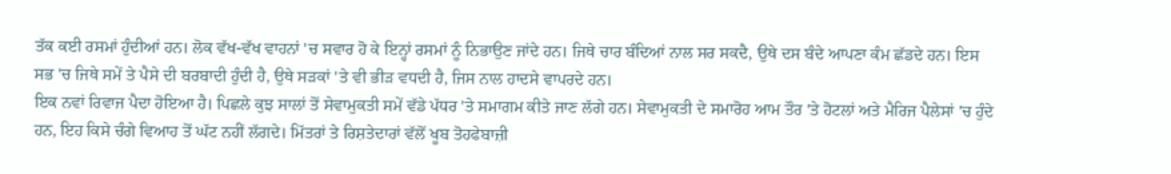ਤੱਕ ਕਈ ਰਸਮਾਂ ਹੁੰਦੀਆਂ ਹਨ। ਲੋਕ ਵੱਖ-ਵੱਖ ਵਾਹਨਾਂ 'ਚ ਸਵਾਰ ਹੋ ਕੇ ਇਨ੍ਹਾਂ ਰਸਮਾਂ ਨੂੰ ਨਿਭਾਉਣ ਜਾਂਦੇ ਹਨ। ਜਿਥੇ ਚਾਰ ਬੰਦਿਆਂ ਨਾਲ ਸਰ ਸਕਦੈ, ਉਥੇ ਦਸ ਬੰਦੇ ਆਪਣਾ ਕੰਮ ਛੱਡਦੇ ਹਨ। ਇਸ ਸਭ 'ਚ ਜਿਥੇ ਸਮੇਂ ਤੇ ਪੈਸੇ ਦੀ ਬਰਬਾਦੀ ਹੁੰਦੀ ਹੈ, ਉਥੇ ਸੜਕਾਂ 'ਤੇ ਵੀ ਭੀੜ ਵਧਦੀ ਹੈ, ਜਿਸ ਨਾਲ ਹਾਦਸੇ ਵਾਪਰਦੇ ਹਨ।
ਇਕ ਨਵਾਂ ਰਿਵਾਜ ਪੈਦਾ ਹੋਇਆ ਹੈ। ਪਿਛਲੇ ਕੁਝ ਸਾਲਾਂ ਤੋਂ ਸੇਵਾਮੁਕਤੀ ਸਮੇਂ ਵੱਡੇ ਪੱਧਰ 'ਤੇ ਸਮਾਗਮ ਕੀਤੇ ਜਾਣ ਲੱਗੇ ਹਨ। ਸੇਵਾਮੁਕਤੀ ਦੇ ਸਮਾਰੋਹ ਆਮ ਤੌਰ 'ਤੇ ਹੋਟਲਾਂ ਅਤੇ ਮੈਰਿਜ ਪੈਲੇਸਾਂ 'ਚ ਹੁੰਦੇ ਹਨ, ਇਹ ਕਿਸੇ ਚੰਗੇ ਵਿਆਹ ਤੋਂ ਘੱਟ ਨਹੀਂ ਲੱਗਦੇ। ਮਿੱਤਰਾਂ ਤੇ ਰਿਸ਼ਤੇਦਾਰਾਂ ਵੱਲੋਂ ਖੂਬ ਤੋਹਫੇਬਾਜ਼ੀ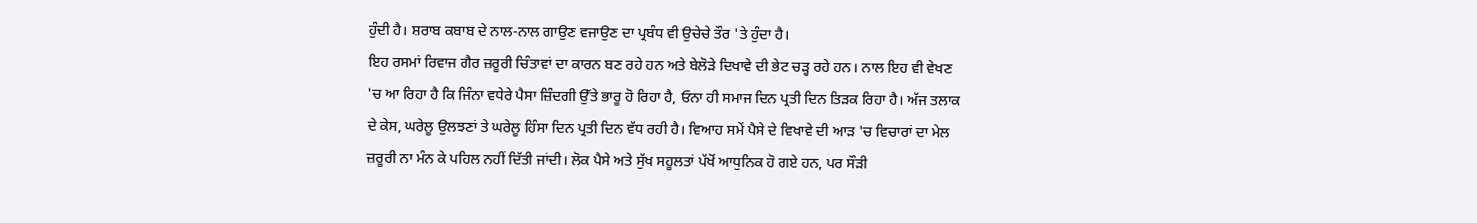ਹੁੰਦੀ ਹੈ। ਸ਼ਰਾਬ ਕਬਾਬ ਦੇ ਨਾਲ-ਨਾਲ ਗਾਉਣ ਵਜਾਉਣ ਦਾ ਪ੍ਰਬੰਧ ਵੀ ਉਚੇਚੇ ਤੌਰ 'ਤੇ ਹੁੰਦਾ ਹੈ।
ਇਹ ਰਸਮਾਂ ਰਿਵਾਜ ਗੈਰ ਜ਼ਰੂਰੀ ਚਿੰਤਾਵਾਂ ਦਾ ਕਾਰਨ ਬਣ ਰਹੇ ਹਨ ਅਤੇ ਬੇਲੋੜੇ ਦਿਖਾਵੇ ਦੀ ਭੇਟ ਚੜ੍ਹ ਰਹੇ ਹਨ। ਨਾਲ ਇਹ ਵੀ ਵੇਖਣ 'ਚ ਆ ਰਿਹਾ ਹੈ ਕਿ ਜਿੰਨਾ ਵਧੇਰੇ ਪੈਸਾ ਜ਼ਿੰਦਗੀ ਉੱਤੇ ਭਾਰੂ ਹੋ ਰਿਹਾ ਹੈ, ਓਨਾ ਹੀ ਸਮਾਜ ਦਿਨ ਪ੍ਰਤੀ ਦਿਨ ਤਿੜਕ ਰਿਹਾ ਹੈ। ਅੱਜ ਤਲਾਕ ਦੇ ਕੇਸ, ਘਰੇਲੂ ਉਲਝਣਾਂ ਤੇ ਘਰੇਲੂ ਹਿੰਸਾ ਦਿਨ ਪ੍ਰਤੀ ਦਿਨ ਵੱਧ ਰਹੀ ਹੈ। ਵਿਆਹ ਸਮੇਂ ਪੈਸੇ ਦੇ ਵਿਖਾਵੇ ਦੀ ਆੜ 'ਚ ਵਿਚਾਰਾਂ ਦਾ ਮੇਲ ਜ਼ਰੂਰੀ ਨਾ ਮੰਨ ਕੇ ਪਹਿਲ ਨਹੀਂ ਦਿੱਤੀ ਜਾਂਦੀ। ਲੋਕ ਪੈਸੇ ਅਤੇ ਸੁੱਖ ਸਹੂਲਤਾਂ ਪੱਖੋਂ ਆਧੁਨਿਕ ਹੋ ਗਏ ਹਨ, ਪਰ ਸੌੜੀ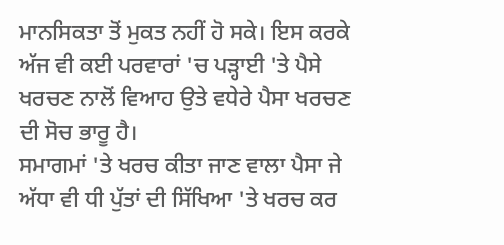ਮਾਨਸਿਕਤਾ ਤੋਂ ਮੁਕਤ ਨਹੀਂ ਹੋ ਸਕੇ। ਇਸ ਕਰਕੇ ਅੱਜ ਵੀ ਕਈ ਪਰਵਾਰਾਂ 'ਚ ਪੜ੍ਹਾਈ 'ਤੇ ਪੈਸੇ ਖਰਚਣ ਨਾਲੋਂ ਵਿਆਹ ਉਤੇ ਵਧੇਰੇ ਪੈਸਾ ਖਰਚਣ ਦੀ ਸੋਚ ਭਾਰੂ ਹੈ।
ਸਮਾਗਮਾਂ 'ਤੇ ਖਰਚ ਕੀਤਾ ਜਾਣ ਵਾਲਾ ਪੈਸਾ ਜੇ ਅੱਧਾ ਵੀ ਧੀ ਪੁੱਤਾਂ ਦੀ ਸਿੱਖਿਆ 'ਤੇ ਖਰਚ ਕਰ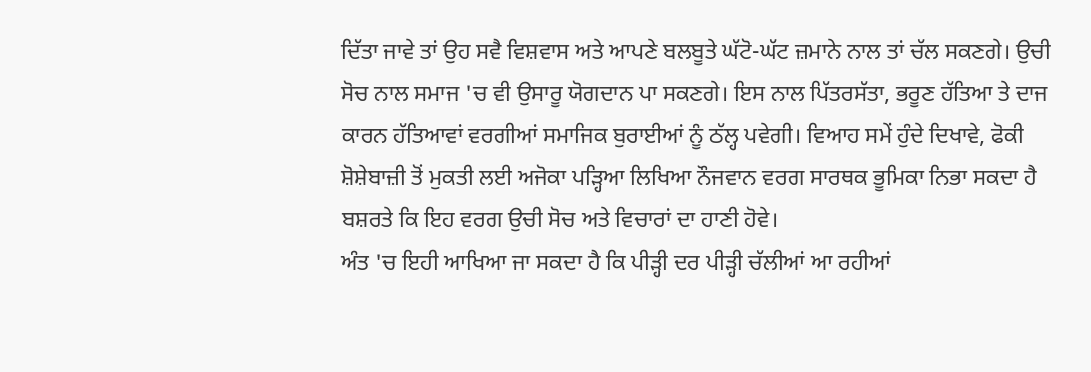ਦਿੱਤਾ ਜਾਵੇ ਤਾਂ ਉਹ ਸਵੈ ਵਿਸ਼ਵਾਸ ਅਤੇ ਆਪਣੇ ਬਲਬੂਤੇ ਘੱਟੋ-ਘੱਟ ਜ਼ਮਾਨੇ ਨਾਲ ਤਾਂ ਚੱਲ ਸਕਣਗੇ। ਉਚੀ ਸੋਚ ਨਾਲ ਸਮਾਜ 'ਚ ਵੀ ਉਸਾਰੂ ਯੋਗਦਾਨ ਪਾ ਸਕਣਗੇ। ਇਸ ਨਾਲ ਪਿੱਤਰਸੱਤਾ, ਭਰੂਣ ਹੱਤਿਆ ਤੇ ਦਾਜ ਕਾਰਨ ਹੱਤਿਆਵਾਂ ਵਰਗੀਆਂ ਸਮਾਜਿਕ ਬੁਰਾਈਆਂ ਨੂੰ ਠੱਲ੍ਹ ਪਵੇਗੀ। ਵਿਆਹ ਸਮੇਂ ਹੁੰਦੇ ਦਿਖਾਵੇ, ਫੋਕੀ ਸ਼ੋਸ਼ੇਬਾਜ਼ੀ ਤੋਂ ਮੁਕਤੀ ਲਈ ਅਜੋਕਾ ਪੜ੍ਹਿਆ ਲਿਖਿਆ ਨੌਜਵਾਨ ਵਰਗ ਸਾਰਥਕ ਭੂਮਿਕਾ ਨਿਭਾ ਸਕਦਾ ਹੈ ਬਸ਼ਰਤੇ ਕਿ ਇਹ ਵਰਗ ਉਚੀ ਸੋਚ ਅਤੇ ਵਿਚਾਰਾਂ ਦਾ ਹਾਣੀ ਹੋਵੇ।
ਅੰਤ 'ਚ ਇਹੀ ਆਖਿਆ ਜਾ ਸਕਦਾ ਹੈ ਕਿ ਪੀੜ੍ਹੀ ਦਰ ਪੀੜ੍ਹੀ ਚੱਲੀਆਂ ਆ ਰਹੀਆਂ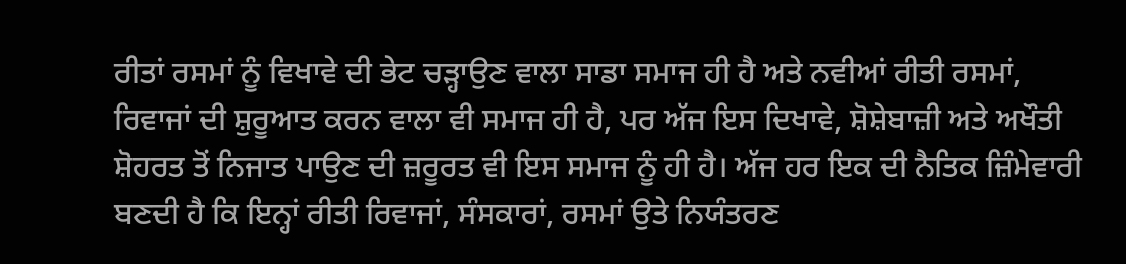ਰੀਤਾਂ ਰਸਮਾਂ ਨੂੰ ਵਿਖਾਵੇ ਦੀ ਭੇਟ ਚੜ੍ਹਾਉਣ ਵਾਲਾ ਸਾਡਾ ਸਮਾਜ ਹੀ ਹੈ ਅਤੇ ਨਵੀਆਂ ਰੀਤੀ ਰਸਮਾਂ, ਰਿਵਾਜਾਂ ਦੀ ਸ਼ੁਰੂਆਤ ਕਰਨ ਵਾਲਾ ਵੀ ਸਮਾਜ ਹੀ ਹੈ, ਪਰ ਅੱਜ ਇਸ ਦਿਖਾਵੇ, ਸ਼ੋਸ਼ੇਬਾਜ਼ੀ ਅਤੇ ਅਖੌਤੀ ਸ਼ੋਹਰਤ ਤੋਂ ਨਿਜਾਤ ਪਾਉਣ ਦੀ ਜ਼ਰੂਰਤ ਵੀ ਇਸ ਸਮਾਜ ਨੂੰ ਹੀ ਹੈ। ਅੱਜ ਹਰ ਇਕ ਦੀ ਨੈਤਿਕ ਜ਼ਿੰਮੇਵਾਰੀ ਬਣਦੀ ਹੈ ਕਿ ਇਨ੍ਹਾਂ ਰੀਤੀ ਰਿਵਾਜਾਂ, ਸੰਸਕਾਰਾਂ, ਰਸਮਾਂ ਉਤੇ ਨਿਯੰਤਰਣ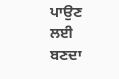ਪਾਉਣ ਲਈ ਬਣਦਾ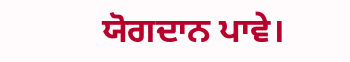ਯੋਗਦਾਨ ਪਾਵੇ।